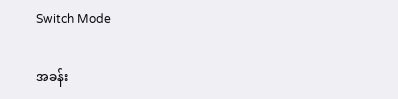Switch Mode

အခန်း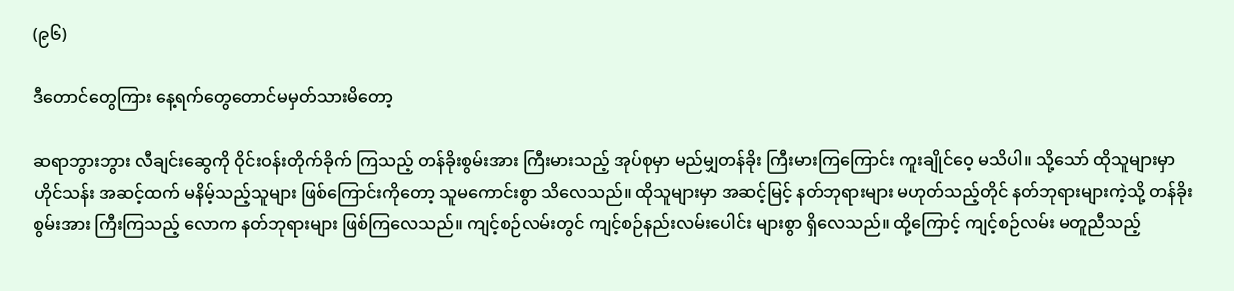(၉၆)

ဒီတောင်တွေကြား နေ့ရက်တွေတောင်မမှတ်သားမိတော့

ဆရာဘွားဘွား လီချင်းဆွေကို ဝိုင်းဝန်းတိုက်ခိုက် ကြသည့် တန်ခိုးစွမ်းအား ကြီးမားသည့် အုပ်စုမှာ မည်မျှတန်ခိုး ကြီးမားကြကြောင်း ကူးချိုင်ဝေ့ မသိပါ။ သို့သော် ထိုသူများမှာ ဟိုင်သန်း အဆင့်ထက် မနိမ့်သည့်သူများ ဖြစ်ကြောင်းကိုတော့ သူမကောင်းစွာ သိလေသည်။ ထိုသူများမှာ အဆင့်မြင့် နတ်ဘုရားများ မဟုတ်သည့်တိုင် နတ်ဘုရားများကဲ့သို့ တန်ခိုးစွမ်းအား ကြီးကြသည့် လောက နတ်ဘုရားများ ဖြစ်ကြလေသည်။ ကျင့်စဉ်လမ်းတွင် ကျင့်စဉ်နည်းလမ်းပေါင်း များစွာ ရှိလေသည်။ ထို့ကြောင့် ကျင့်စဉ်လမ်း မတူညီသည့်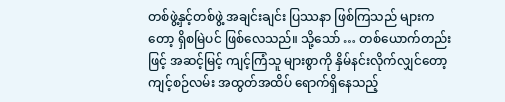တစ်ဖွဲ့နှင့်တစ်ဖွဲ့ အချင်းချင်း ပြဿနာ ဖြစ်ကြသည် များကတော့ ရှိစမြဲပင် ဖြစ်လေသည်။ သို့သော် … တစ်ယောက်တည်းဖြင့် အဆင့်မြင့် ကျင့်ကြံသူ များစွာကို နှိမ်နင်းလိုက်လျှင်တော့ ကျင့်စဉ်လမ်း အထွတ်အထိပ် ရောက်ရှိနေသည့်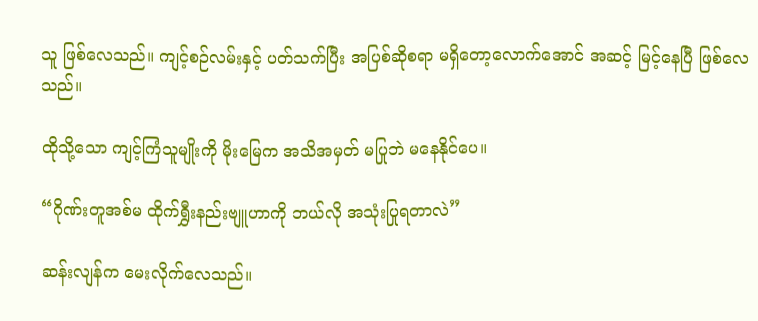သူ ဖြစ်လေသည်။ ကျင့်စဉ်လမ်းနှင့် ပတ်သက်ပြီး အပြစ်ဆိုစရာ မရှိတော့လောက်အောင် အဆင့် မြင့်နေပြီ ဖြစ်လေသည်။

ထိုသို့သော ကျင့်ကြံသူမျိုးကို မိုးမြေက အသိအမှတ် မပြုဘဲ မနေနိုင်ပေ။

“ဂိုဏ်းတူအစ်မ ထိုက်ရွှီးနည်းဗျူဟာကို ဘယ်လို အသုံးပြုရတာလဲ”

ဆန်းလျန်က မေးလိုက်လေသည်။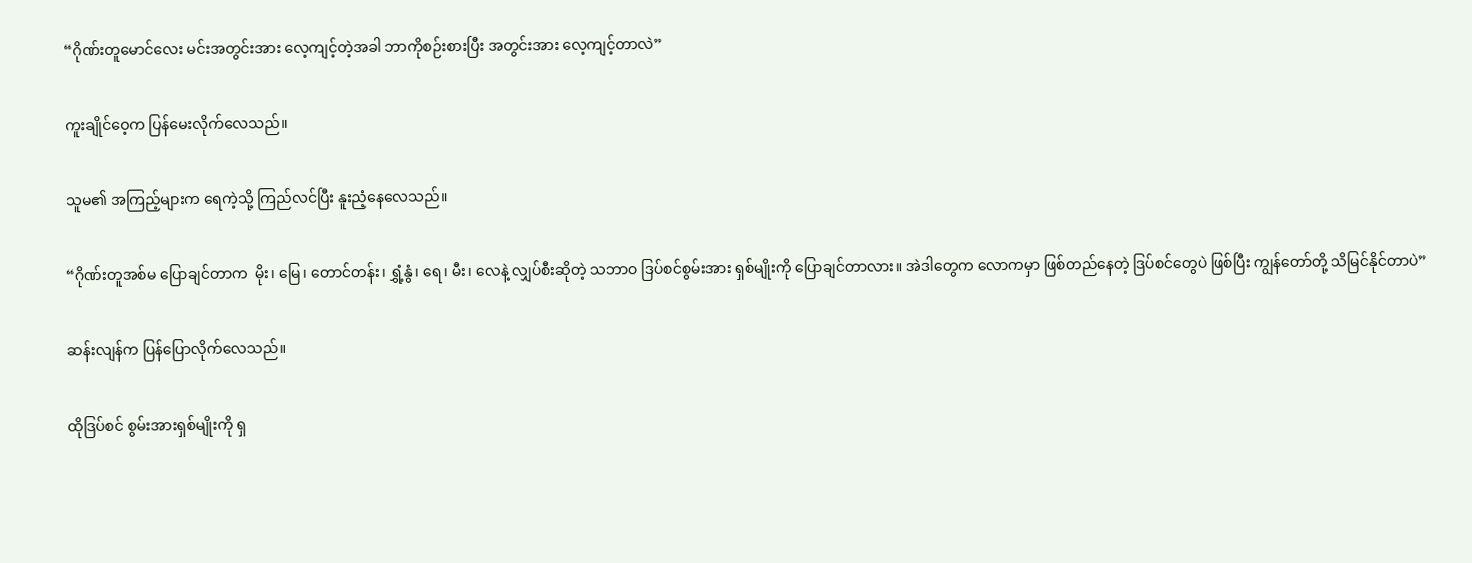“ဂိုဏ်းတူမောင်လေး မင်းအတွင်းအား လေ့ကျင့်တဲ့အခါ ဘာကိုစဉ်းစားပြီး အတွင်းအား လေ့ကျင့်တာလဲ”

ကူးချိုင်ဝေ့က ပြန်မေးလိုက်လေသည်။

သူမ၏ အကြည့်များက ရေကဲ့သို့ ကြည်လင်ပြီး နူးညံ့နေလေသည်။

“ဂိုဏ်းတူအစ်မ ပြောချင်တာက  မိုး၊ မြေ၊ တောင်တန်း၊ ရွှံ့နွံ၊ ရေ၊ မီး၊ လေနဲ့ လျှပ်စီးဆိုတဲ့ သဘာဝ ဒြပ်စင်စွမ်းအား ရှစ်မျိုးကို ပြောချင်တာလား။ အဲဒါတွေက လောကမှာ ဖြစ်တည်နေတဲ့ ဒြပ်စင်တွေပဲ ဖြစ်ပြီး ကျွန်တော်တို့ သိမြင်နိုင်တာပဲ”

ဆန်းလျန်က ပြန်ပြောလိုက်လေသည်။

ထိုဒြပ်စင် စွမ်းအားရှစ်မျိုးကို ရှ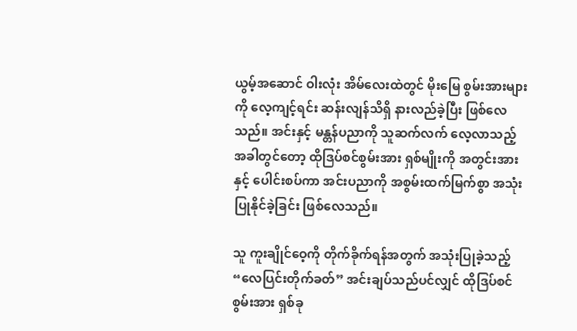ယွမ့်အဆောင် ဝါးလုံး အိမ်လေးထဲတွင် မိုးမြေ စွမ်းအားများကို လေ့ကျင့်ရင်း ဆန်းလျန်သိရှိ နားလည်ခဲ့ပြီး ဖြစ်လေသည်။ အင်းနှင့် မန္တန်ပညာကို သူဆက်လက် လေ့လာသည့် အခါတွင်တော့ ထိုဒြပ်စင်စွမ်းအား ရှစ်မျိုးကို အတွင်းအားနှင့် ပေါင်းစပ်ကာ အင်းပညာကို အစွမ်းထက်မြက်စွာ အသုံး ပြုနိုင်ခဲ့ခြင်း ဖြစ်လေသည်။

သူ ကူးချိုင်ဝေ့ကို တိုက်ခိုက်ရန်အတွက် အသုံးပြုခဲ့သည့် “လေပြင်းတိုက်ခတ်” အင်းချပ်သည်ပင်လျှင် ထိုဒြပ်စင်စွမ်းအား ရှစ်ခု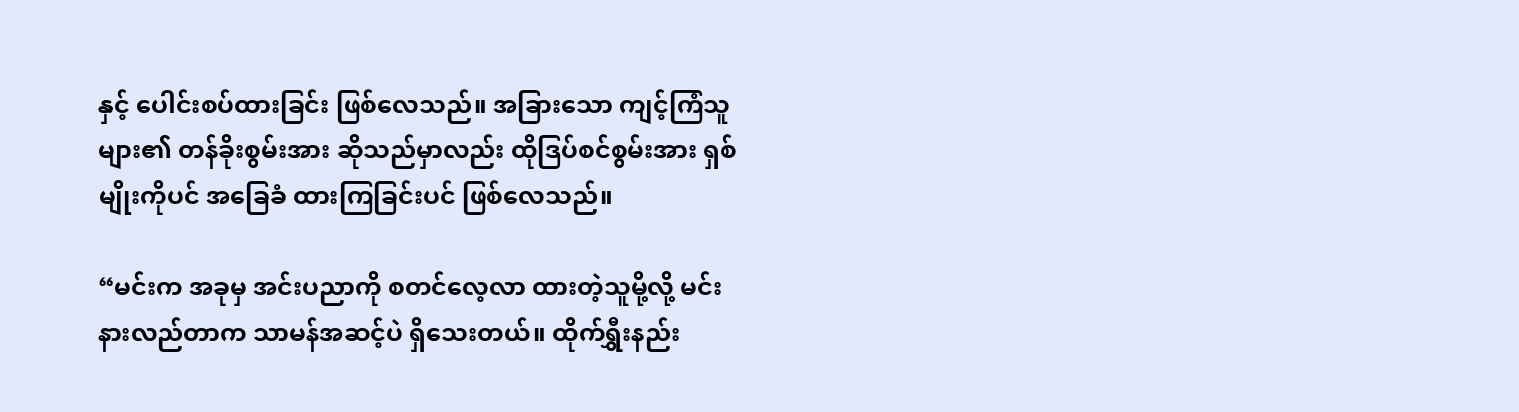နှင့် ပေါင်းစပ်ထားခြင်း ဖြစ်လေသည်။ အခြားသော ကျင့်ကြံသူများ၏ တန်ခိုးစွမ်းအား ဆိုသည်မှာလည်း ထိုဒြပ်စင်စွမ်းအား ရှစ်မျိုးကိုပင် အခြေခံ ထားကြခြင်းပင် ဖြစ်လေသည်။

“မင်းက အခုမှ အင်းပညာကို စတင်လေ့လာ ထားတဲ့သူမို့လို့ မင်းနားလည်တာက သာမန်အဆင့်ပဲ ရှိသေးတယ်။ ထိုက်ရွှီးနည်း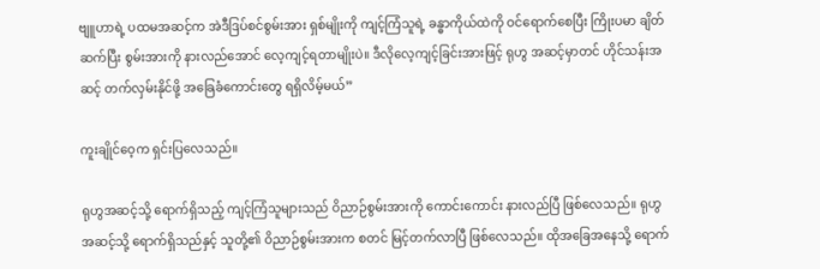ဗျူဟာရဲ့ ပထမအဆင့်က အဲဒီဒြပ်စင်စွမ်းအား ရှစ်မျိုးကို ကျင့်ကြံသူရဲ့ ခန္ဓာကိုယ်ထဲကို ဝင်ရောက်စေပြီး ကြိုးပမာ ချိတ်ဆက်ပြီး စွမ်းအားကို နားလည်အောင် လေ့ကျင့်ရတာမျိုးပဲ။ ဒီလိုလေ့ကျင့်ခြင်းအားဖြင့် ရုဟွ အဆင့်မှာတင် ဟိုင်သန်းအဆင့် တက်လှမ်းနိုင်ဖို့ အခြေခံကောင်းတွေ ရရှိလိမ့်မယ်”

ကူးချိုင်ဝေ့က ရှင်းပြလေသည်။

ရုဟွအဆင့်သို့ ရောက်ရှိသည့် ကျင့်ကြံသူများသည် ဝိညာဉ်စွမ်းအားကို ကောင်းကောင်း နားလည်ပြီ ဖြစ်လေသည်။ ရုဟွအဆင့်သို့ ရောက်ရှိသည်နှင့် သူတို့၏ ဝိညာဉ်စွမ်းအားက စတင် မြင့်တက်လာပြီ ဖြစ်လေသည်။ ထိုအခြေအနေသို့ ရောက်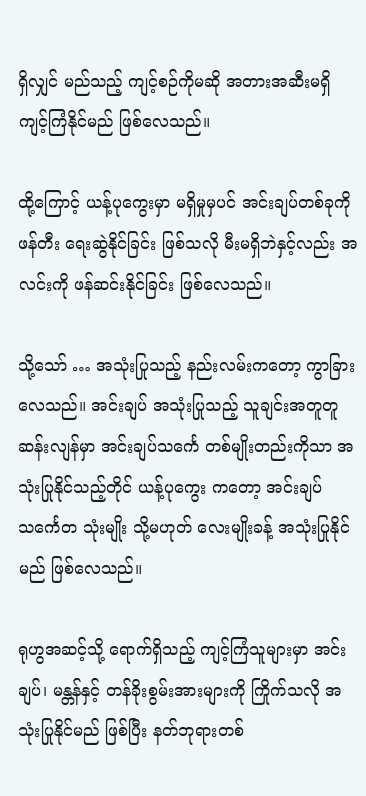ရှိလျှင် မည်သည့် ကျင့်စဉ်ကိုမဆို အတားအဆီးမရှိ ကျင့်ကြံနိုင်မည် ဖြစ်လေသည်။

ထို့ကြောင့် ယန့်ပုကွေးမှာ မရှိမှုမှပင် အင်းချပ်တစ်ခုကို ဖန်တီး ရေးဆွဲနိုင်ခြင်း ဖြစ်သလို မီးမရှိဘဲနှင့်လည်း အလင်းကို ဖန်ဆင်းနိုင်ခြင်း ဖြစ်လေသည်။

သို့သော် … အသုံးပြုသည့် နည်းလမ်းကတော့ ကွာခြားလေသည်။ အင်းချပ် အသုံးပြုသည့် သူချင်းအတူတူ ဆန်းလျန်မှာ အင်းချပ်သင်္ကေ တစ်မျိုးတည်းကိုသာ အသုံးပြုနိုင်သည့်တိုင် ယန့်ပုကွေး ကတော့ အင်းချပ်သင်္ကေတ သုံးမျိုး သို့မဟုတ် လေးမျိုးခန့် အသုံးပြုနိုင်မည် ဖြစ်လေသည်။

ရုဟွအဆင့်သို့ ရောက်ရှိသည့် ကျင့်ကြံသူများမှာ အင်းချပ်၊ မန္တန်နှင့် တန်ခိုးစွမ်းအားများကို ကြိုက်သလို အသုံးပြုနိုင်မည် ဖြစ်ပြီး နတ်ဘုရားတစ်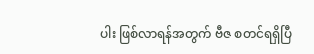ပါး ဖြစ်လာရန်အတွက် ဗီဇ စတင်ရရှိပြီ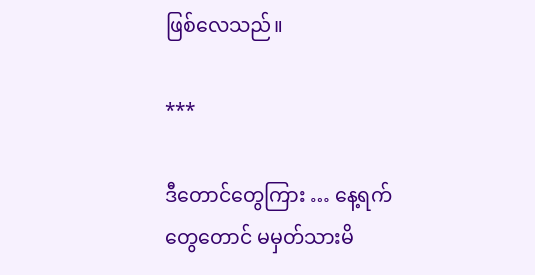ဖြစ်လေသည်။

***

ဒီတောင်တွေကြား … နေ့ရက်တွေတောင် မမှတ်သားမိ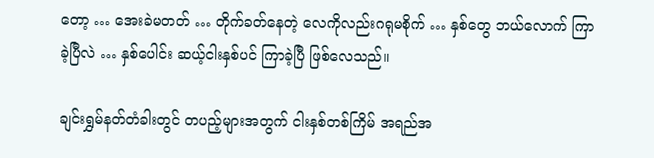တော့ … အေးခဲမတတ် … တိုက်ခတ်နေတဲ့ လေကိုလည်းဂရုမစိုက် … နှစ်တွေ ဘယ်လောက် ကြာခဲ့ပြီလဲ … နှစ်ပေါင်း ဆယ့်ငါးနှစ်ပင် ကြာခဲ့ပြီ ဖြစ်လေသည်။

ချင်းရွှမ်နတ်တံခါးတွင် တပည့်များအတွက် ငါးနှစ်တစ်ကြိမ် အရည်အ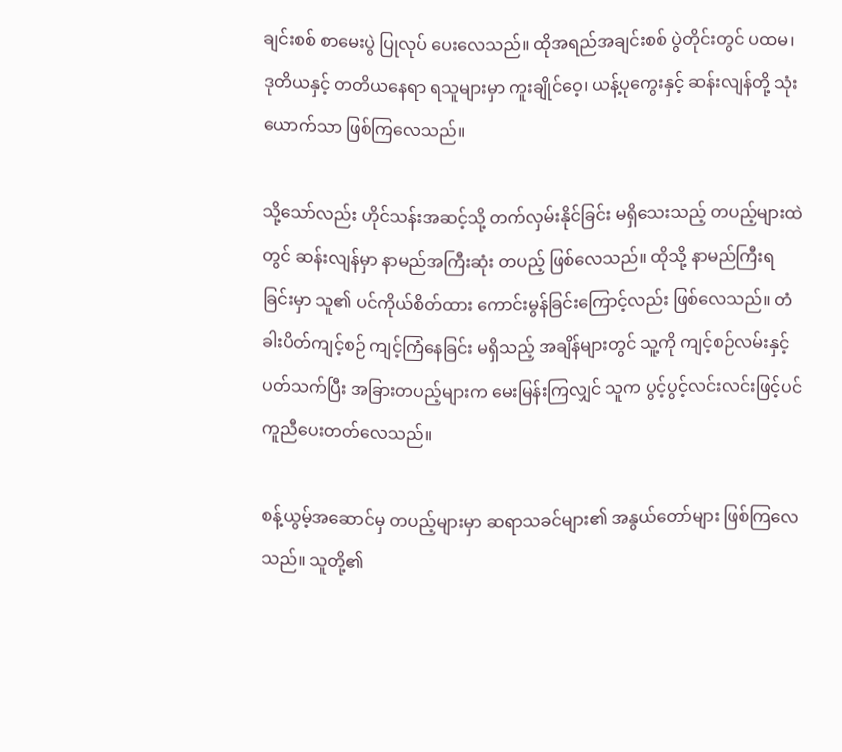ချင်းစစ် စာမေးပွဲ ပြုလုပ် ပေးလေသည်။ ထိုအရည်အချင်းစစ် ပွဲတိုင်းတွင် ပထမ၊ ဒုတိယနှင့် တတိယနေရာ ရသူများမှာ ကူးချိုင်ဝေ့၊ ယန့်ပုကွေးနှင့် ဆန်းလျန်တို့ သုံးယောက်သာ ဖြစ်ကြလေသည်။

သို့သော်လည်း ဟိုင်သန်းအဆင့်သို့ တက်လှမ်းနိုင်ခြင်း မရှိသေးသည့် တပည့်များထဲတွင် ဆန်းလျန်မှာ နာမည်အကြီးဆုံး တပည့် ဖြစ်လေသည်။ ထိုသို့ နာမည်ကြီးရခြင်းမှာ သူ၏ ပင်ကိုယ်စိတ်ထား ကောင်းမွန်ခြင်းကြောင့်လည်း ဖြစ်လေသည်။ တံခါးပိတ်ကျင့်စဉ် ကျင့်ကြံနေခြင်း မရှိသည့် အချိန်များတွင် သူ့ကို ကျင့်စဉ်လမ်းနှင့် ပတ်သက်ပြီး အခြားတပည့်များက မေးမြန်းကြလျှင် သူက ပွင့်ပွင့်လင်းလင်းဖြင့်ပင် ကူညီပေးတတ်လေသည်။

စန့်ယွမ့်အဆောင်မှ တပည့်များမှာ ဆရာသခင်များ၏ အနွယ်တော်များ ဖြစ်ကြလေသည်။ သူတို့၏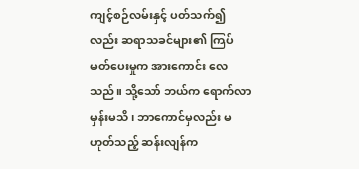ကျင့်စဉ်လမ်းနှင့် ပတ်သက်၍လည်း ဆရာသခင်များ၏ ကြပ်မတ်ပေးမှုက အားကောင်း လေသည်။ သို့သော် ဘယ်က ရောက်လာမှန်းမသိ၊ ဘာကောင်မှလည်း မဟုတ်သည့် ဆန်းလျန်က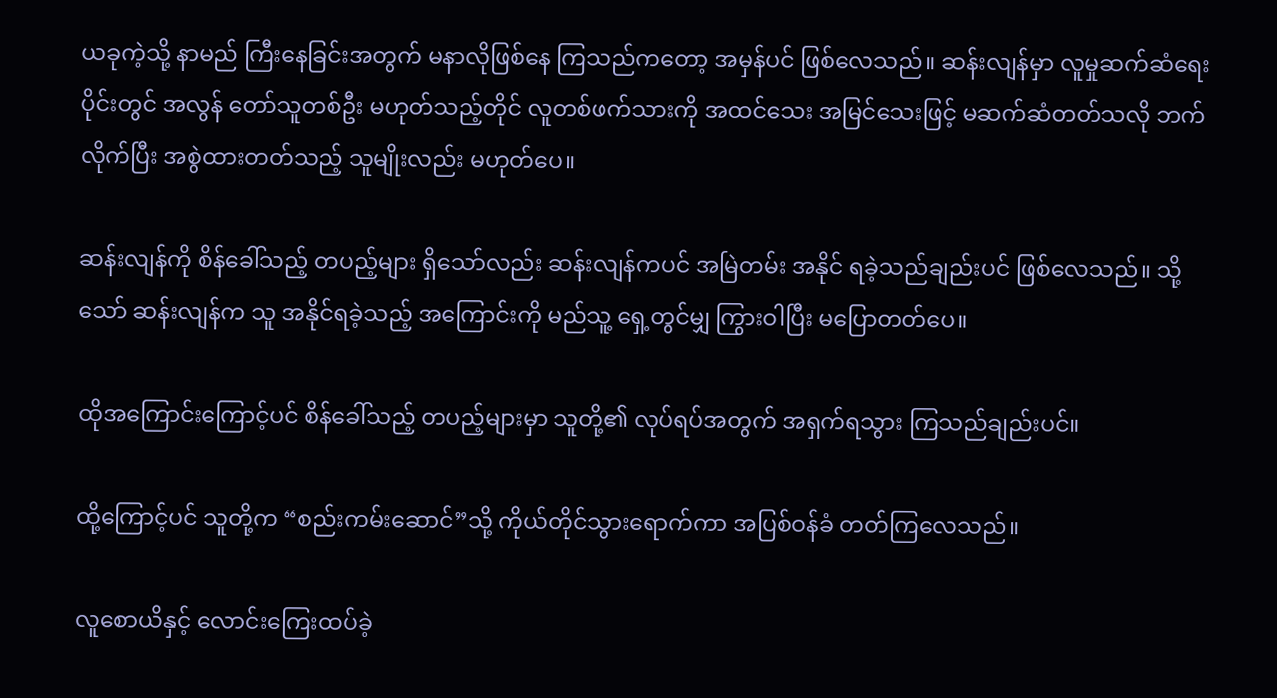ယခုကဲ့သို့ နာမည် ကြီးနေခြင်းအတွက် မနာလိုဖြစ်နေ ကြသည်ကတော့ အမှန်ပင် ဖြစ်လေသည်။ ဆန်းလျန်မှာ လူမှုဆက်ဆံရေး ပိုင်းတွင် အလွန် တော်သူတစ်ဦး မဟုတ်သည့်တိုင် လူတစ်ဖက်သားကို အထင်သေး အမြင်သေးဖြင့် မဆက်ဆံတတ်သလို ဘက်လိုက်ပြီး အစွဲထားတတ်သည့် သူမျိုးလည်း မဟုတ်ပေ။

ဆန်းလျန်ကို စိန်ခေါ်သည့် တပည့်များ ရှိသော်လည်း ဆန်းလျန်ကပင် အမြဲတမ်း အနိုင် ရခဲ့သည်ချည်းပင် ဖြစ်လေသည်။ သို့သော် ဆန်းလျန်က သူ အနိုင်ရခဲ့သည့် အကြောင်းကို မည်သူ့ ရှေ့တွင်မျှ ကြွားဝါပြီး မပြောတတ်ပေ။

ထိုအကြောင်းကြောင့်ပင် စိန်ခေါ်သည့် တပည့်များမှာ သူတို့၏ လုပ်ရပ်အတွက် အရှက်ရသွား ကြသည်ချည်းပင်။

ထို့ကြောင့်ပင် သူတို့က “စည်းကမ်းဆောင်”သို့ ကိုယ်တိုင်သွားရောက်ကာ အပြစ်ဝန်ခံ တတ်ကြလေသည်။

လူစောယိနှင့် လောင်းကြေးထပ်ခဲ့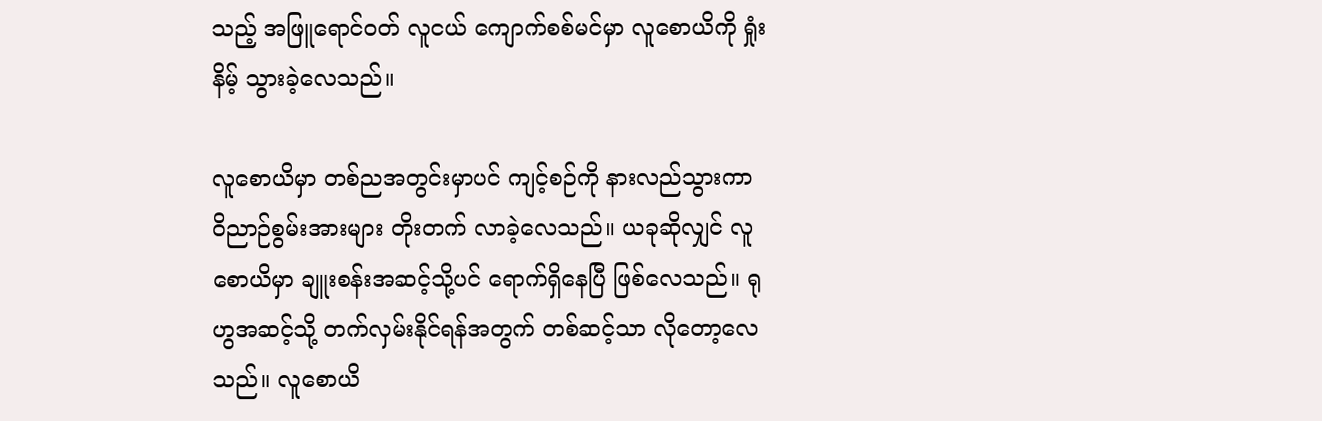သည့် အဖြူရောင်ဝတ် လူငယ် ကျောက်စစ်မင်မှာ လူစောယိကို ရှုံးနိမ့် သွားခဲ့လေသည်။

လူစောယိမှာ တစ်ညအတွင်းမှာပင် ကျင့်စဉ်ကို နားလည်သွားကာ ဝိညာဉ်စွမ်းအားများ တိုးတက် လာခဲ့လေသည်။ ယခုဆိုလျှင် လူစောယိမှာ ချူးစန်းအဆင့်သို့ပင် ရောက်ရှိနေပြီ ဖြစ်လေသည်။ ရုဟွအဆင့်သို့ တက်လှမ်းနိုင်ရန်အတွက် တစ်ဆင့်သာ လိုတော့လေသည်။ လူစောယိ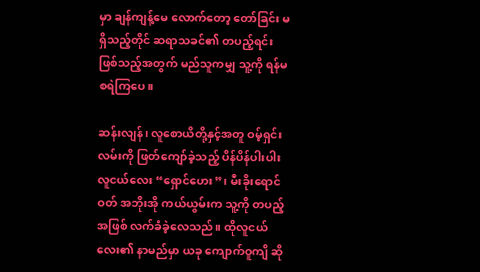မှာ ချန်ကျန့်မေ လောက်တော့ တော်ခြင်း မရှိသည့်တိုင် ဆရာသခင်၏ တပည့်ရင်း ဖြစ်သည့်အတွက် မည်သူကမျှ သူ့ကို ရန်မစရဲကြပေ။

ဆန်းလျန်၊ လူစောယိတို့နှင့်အတူ ဝမ့်ရှင်းလမ်းကို ဖြတ်ကျော်ခဲ့သည့် ပိန်ပိန်ပါးပါး လူငယ်လေး “ရှောင်ဟေး”၊ မီးခိုးရောင်ဝတ် အဘိုးအို ကယ်ယွမ်းက သူ့ကို တပည့်အဖြစ် လက်ခံခဲ့လေသည်။ ထိုလူငယ်လေး၏ နာမည်မှာ ယခု ကျောက်ဝူကျိ ဆို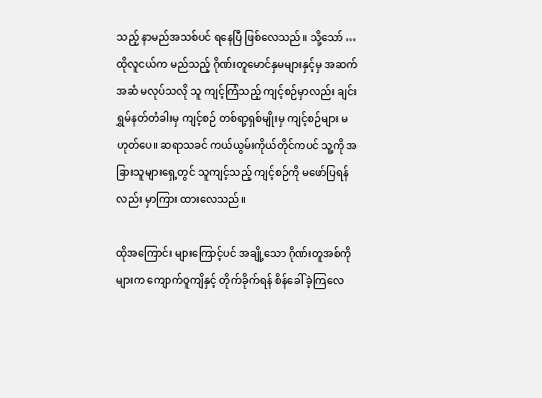သည့် နာမည်အသစ်ပင် ရနေပြီ ဖြစ်လေသည်။ သို့သော် … ထိုလူငယ်က မည်သည့် ဂိုဏ်းတူမောင်နှမများနှင့်မှ အဆက်အဆံ မလုပ်သလို သူ ကျင့်ကြံသည့် ကျင့်စဉ်မှာလည်း ချင်းရွှမ်နတ်တံခါးမှ ကျင့်စဉ် တစ်ရာ့ရှစ်မျိုးမှ ကျင့်စဉ်များ မဟုတ်ပေ။ ဆရာသခင် ကယ်ယွမ်းကိုယ်တိုင်ကပင် သူ့ကို အခြားသူများရှေ့တွင် သူကျင့်သည့် ကျင့်စဉ်ကို မဖော်ပြရန်လည်း မှာကြား ထားလေသည်။

ထိုအကြောင်း များကြောင့်ပင် အချို့သော ဂိုဏ်းတူအစ်ကိုများက ကျောက်ဝူကျိနှင့် တိုက်ခိုက်ရန် စိန်ခေါ် ခဲ့ကြလေ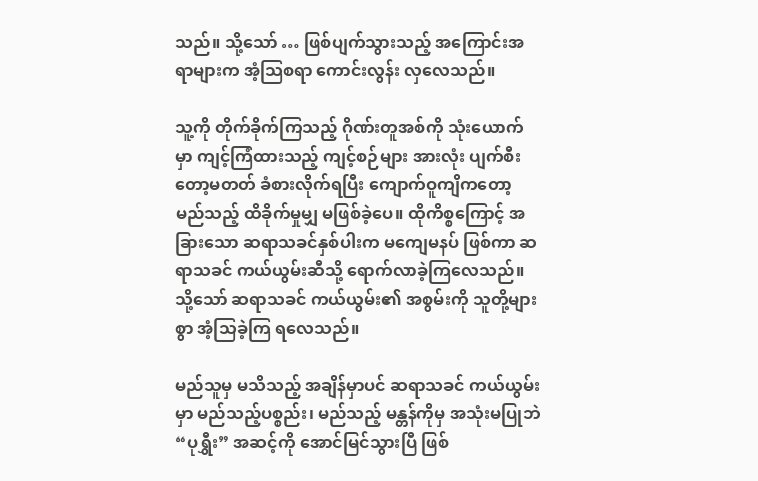သည်။ သို့သော် … ဖြစ်ပျက်သွားသည့် အကြောင်းအရာများက အံ့သြစရာ ကောင်းလွန်း လှလေသည်။

သူ့ကို တိုက်ခိုက်ကြသည့် ဂိုဏ်းတူအစ်ကို သုံးယောက်မှာ ကျင့်ကြံထားသည့် ကျင့်စဉ်များ အားလုံး ပျက်စီးတော့မတတ် ခံစားလိုက်ရပြီး ကျောက်ဝူကျိကတော့ မည်သည့် ထိခိုက်မှုမျှ မဖြစ်ခဲ့ပေ။ ထိုကိစ္စကြောင့် အခြားသော ဆရာသခင်နှစ်ပါးက မကျေမနပ် ဖြစ်ကာ ဆရာသခင် ကယ်ယွမ်းဆီသို့ ရောက်လာခဲ့ကြလေသည်။ သို့သော် ဆရာသခင် ကယ်ယွမ်း၏ အစွမ်းကို သူတို့များစွာ အံ့သြခဲ့ကြ ရလေသည်။

မည်သူမှ မသိသည့် အချိန်မှာပင် ဆရာသခင် ကယ်ယွမ်းမှာ မည်သည့်ပစ္စည်း၊ မည်သည့် မန္တန်ကိုမှ အသုံးမပြုဘဲ “ပုရွှီး” အဆင့်ကို အောင်မြင်သွားပြီ ဖြစ်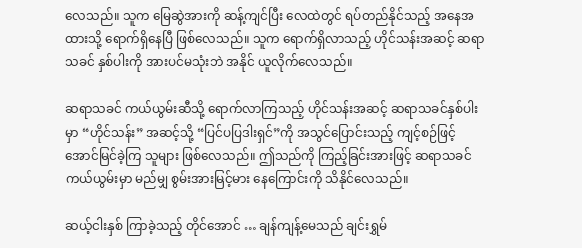လေသည်။ သူက မြေဆွဲအားကို ဆန့်ကျင်ပြီး လေထဲတွင် ရပ်တည်နိုင်သည့် အနေအထားသို့ ရောက်ရှိနေပြီ ဖြစ်လေသည်။ သူက ရောက်ရှိလာသည့် ဟိုင်သန်းအဆင့် ဆရာသခင် နှစ်ပါးကို အားပင်မသုံးဘဲ အနိုင် ယူလိုက်လေသည်။

ဆရာသခင် ကယ်ယွမ်းဆီသို့ ရောက်လာကြသည့် ဟိုင်သန်းအဆင့် ဆရာသခင်နှစ်ပါးမှာ “ဟိုင်သန်း” အဆင့်သို့ “ပြင်ပပြဒါးရှင်”ကို အသွင်ပြောင်းသည့် ကျင့်စဉ်ဖြင့် အောင်မြင်ခဲ့ကြ သူများ ဖြစ်လေသည်။ ဤသည်ကို ကြည့်ခြင်းအားဖြင့် ဆရာသခင် ကယ်ယွမ်းမှာ မည်မျှ စွမ်းအားမြင့်မား နေကြောင်းကို သိနိုင်လေသည်။

ဆယ့်ငါးနှစ် ကြာခဲ့သည့် တိုင်အောင် … ချန်ကျန့်မေသည် ချင်းရွှမ်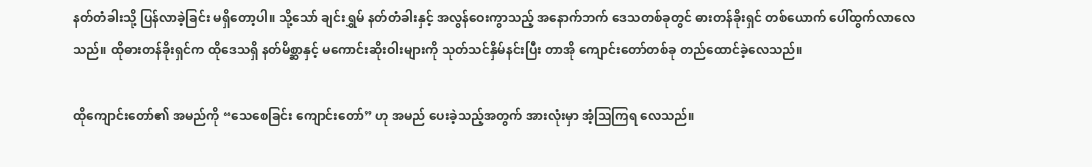နတ်တံခါးသို့ ပြန်လာခဲ့ခြင်း မရှိတော့ပါ။ သို့သော် ချင်းရွှမ် နတ်တံခါးနှင့် အလွန်ဝေးကွာသည့် အနောက်ဘက် ဒေသတစ်ခုတွင် ဓားတန်ခိုးရှင် တစ်ယောက် ပေါ်ထွက်လာလေသည်။ ထိုဓားတန်ခိုးရှင်က ထိုဒေသရှိ နတ်မိစ္ဆာနှင့် မကောင်းဆိုးဝါးများကို သုတ်သင်နှိမ်နင်းပြီး တာအို ကျောင်းတော်တစ်ခု တည်ထောင်ခဲ့လေသည်။

ထိုကျောင်းတော်၏ အမည်ကို “သေစေခြင်း ကျောင်းတော်” ဟု အမည် ပေးခဲ့သည့်အတွက် အားလုံးမှာ အံ့သြကြရ လေသည်။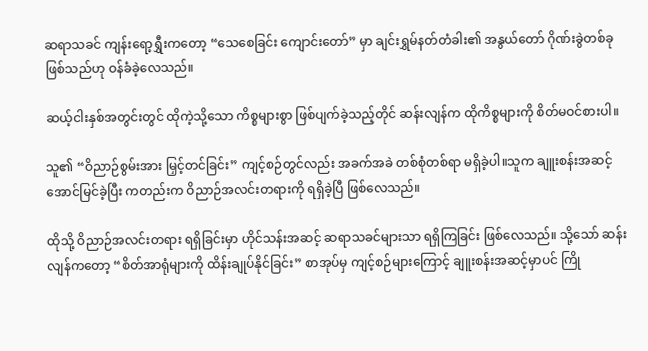ဆရာသခင် ကျန်းရော့ရွှီးကတော့ “သေစေခြင်း ကျောင်းတော်” မှာ ချင်းရွှမ်နတ်တံခါး၏ အနွယ်တော် ဂိုဏ်းခွဲတစ်ခု ဖြစ်သည်ဟု ဝန်ခံခဲ့လေသည်။

ဆယ့်ငါးနှစ်အတွင်းတွင် ထိုကဲ့သို့သော ကိစ္စများစွာ ဖြစ်ပျက်ခဲ့သည့်တိုင် ဆန်းလျန်က ထိုကိစ္စများကို စိတ်မဝင်စားပါ။

သူ၏ “ဝိညာဉ်စွမ်းအား မြှင့်တင်ခြင်း” ကျင့်စဉ်တွင်လည်း အခက်အခဲ တစ်စုံတစ်ရာ မရှိခဲ့ပါ။သူက ချူးစန်းအဆင့် အောင်မြင်ခဲ့ပြီး ကတည်းက ဝိညာဉ်အလင်းတရားကို ရရှိခဲ့ပြီ ဖြစ်လေသည်။

ထိုသို့ ဝိညာဉ်အလင်းတရား ရရှိခြင်းမှာ ဟိုင်သန်းအဆင့် ဆရာသခင်များသာ ရရှိကြခြင်း ဖြစ်လေသည်။ သို့သော် ဆန်းလျန်ကတော့ “စိတ်အာရုံများကို ထိန်းချုပ်နိုင်ခြင်း” စာအုပ်မှ ကျင့်စဉ်များကြောင့် ချူးစန်းအဆင့်မှာပင် ကြို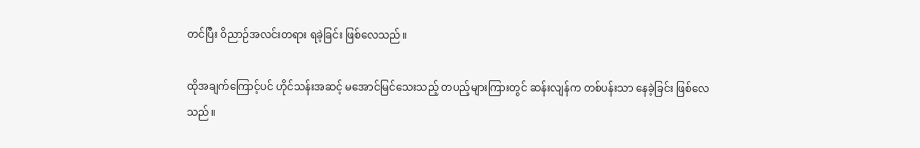တင်ပြီး ဝိညာဉ်အလင်းတရား ရခဲ့ခြင်း ဖြစ်လေသည်။

ထိုအချက်ကြောင့်ပင် ဟိုင်သန်းအဆင့် မအောင်မြင်သေးသည့် တပည့်များကြားတွင် ဆန်းလျန်က တစ်ပန်းသာ နေခဲ့ခြင်း ဖြစ်လေသည်။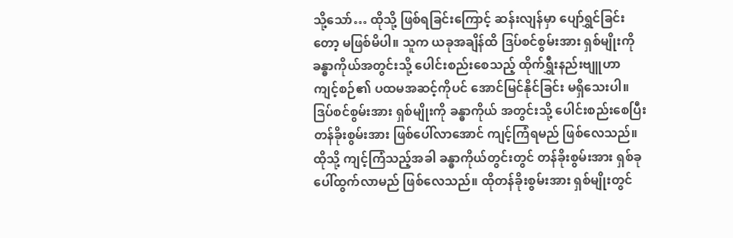သို့သော်… ထိုသို့ ဖြစ်ရခြင်းကြောင့် ဆန်းလျန်မှာ ပျော်ရွှင်ခြင်းတော့ မဖြစ်မိပါ။ သူက ယခုအချိန်ထိ ဒြပ်စင်စွမ်းအား ရှစ်မျိုးကို ခန္ဓာကိုယ်အတွင်းသို့ ပေါင်းစည်းစေသည့် ထိုက်ရွှီးနည်းဗျူဟာ ကျင့်စဉ်၏ ပထမအဆင့်ကိုပင် အောင်မြင်နိုင်ခြင်း မရှိသေးပါ။ ဒြပ်စင်စွမ်းအား ရှစ်မျိုးကို ခန္ဓာကိုယ် အတွင်းသို့ ပေါင်းစည်းစေပြီး တန်ခိုးစွမ်းအား ဖြစ်ပေါ်လာအောင် ကျင့်ကြံရမည် ဖြစ်လေသည်။ ထိုသို့ ကျင့်ကြံသည့်အခါ ခန္ဓာကိုယ်တွင်းတွင် တန်ခိုးစွမ်းအား ရှစ်ခု ပေါ်ထွက်လာမည် ဖြစ်လေသည်။ ထိုတန်ခိုးစွမ်းအား ရှစ်မျိုးတွင်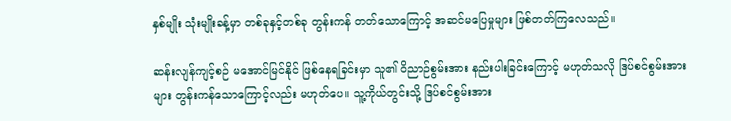နှစ်မျိုး သုံးမျိုးခန့်မှာ တစ်ခုနှင့်တစ်ခု တွန်းကန် တတ်သောကြောင့် အဆင်မပြေမှုများ ဖြစ်တတ်ကြလေသည်။

ဆန်းလျန်ကျင့်စဉ် မအောင်မြင်နိုင် ဖြစ်နေရခြင်းမှာ သူ၏ ဝိညာဉ်စွမ်းအား နည်းပါးခြင်းကြောင့် မဟုတ်သလို ဒြပ်စင်စွမ်းအားများ တွန်းကန်သောကြောင့်လည်း မဟုတ်ပေ။ သူ့ကိုယ်တွင်းသို့ ဒြပ်စင်စွမ်းအား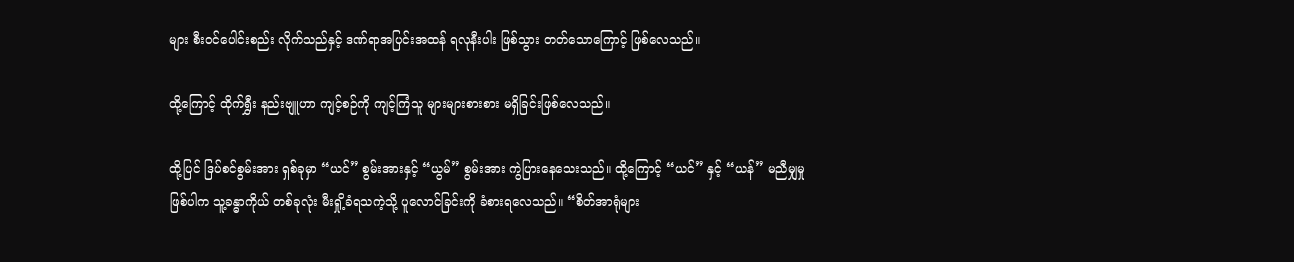များ စီးဝင်ပေါင်းစည်း လိုက်သည်နှင့် ဒဏ်ရာအပြင်းအထန် ရလုနီးပါး ဖြစ်သွား တတ်သောကြောင့် ဖြစ်လေသည်။

ထို့ကြောင့် ထိုက်ရွှီး နည်းဗျူဟာ ကျင့်စဉ်ကို ကျင့်ကြံသူ များများစားစား မရှိခြင်းဖြစ်လေသည်။

ထို့ပြင် ဒြပ်စင်စွမ်းအား ရှစ်ခုမှာ “ယင်” စွမ်းအားနှင့် “ယွမ်” စွမ်းအား ကွဲပြားနေသေးသည်။ ထို့ကြောင့် “ယင်” နှင့် “ယန်” မညီမျှမှု ဖြစ်ပါက သူ့ခန္ဓာကိုယ် တစ်ခုလုံး မီးရှို့ခံရသကဲ့သို့ ပူလောင်ခြင်းကို ခံစားရလေသည်။ “စိတ်အာရုံများ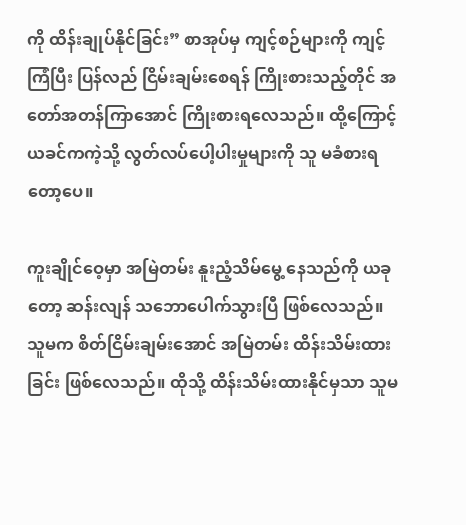ကို ထိန်းချုပ်နိုင်ခြင်း” စာအုပ်မှ ကျင့်စဉ်များကို ကျင့်ကြံပြီး ပြန်လည် ငြိမ်းချမ်းစေရန် ကြိုးစားသည့်တိုင် အတော်အတန်ကြာအောင် ကြိုးစားရလေသည်။ ထို့ကြောင့် ယခင်ကကဲ့သို့ လွတ်လပ်ပေါ့ပါးမှုများကို သူ မခံစားရတော့ပေ။

ကူးချိုင်ဝေ့မှာ အမြဲတမ်း နူးညံ့သိမ်မွေ့ နေသည်ကို ယခုတော့ ဆန်းလျန် သဘောပေါက်သွားပြီ ဖြစ်လေသည်။ သူမက စိတ်ငြိမ်းချမ်းအောင် အမြဲတမ်း ထိန်းသိမ်းထားခြင်း ဖြစ်လေသည်။ ထိုသို့ ထိန်းသိမ်းထားနိုင်မှသာ သူမ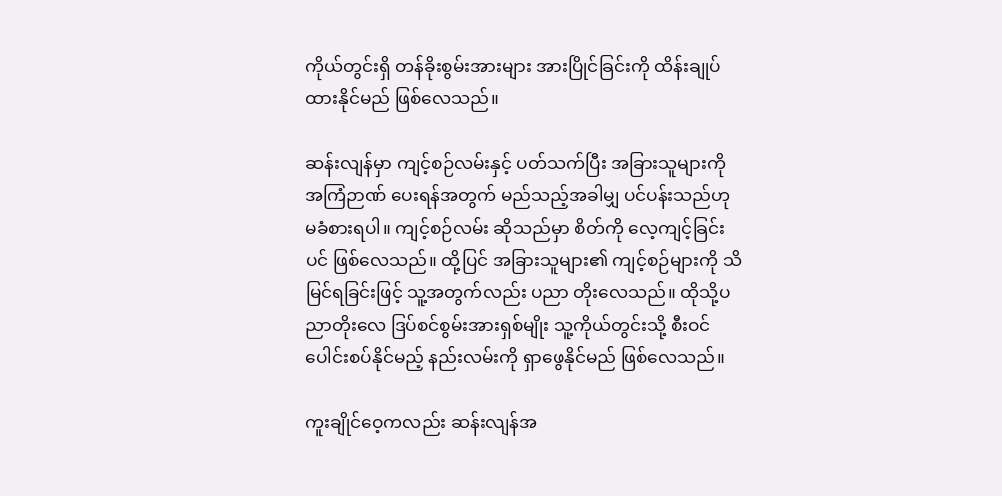ကိုယ်တွင်းရှိ တန်ခိုးစွမ်းအားများ အားပြိုင်ခြင်းကို ထိန်းချုပ် ထားနိုင်မည် ဖြစ်လေသည်။

ဆန်းလျန်မှာ ကျင့်စဉ်လမ်းနှင့် ပတ်သက်ပြီး အခြားသူများကို အကြံဉာဏ် ပေးရန်အတွက် မည်သည့်အခါမျှ ပင်ပန်းသည်ဟု မခံစားရပါ။ ကျင့်စဉ်လမ်း ဆိုသည်မှာ စိတ်ကို လေ့ကျင့်ခြင်းပင် ဖြစ်လေသည်။ ထို့ပြင် အခြားသူများ၏ ကျင့်စဉ်များကို သိမြင်ရခြင်းဖြင့် သူ့အတွက်လည်း ပညာ တိုးလေသည်။ ထိုသို့ပညာတိုးလေ ဒြပ်စင်စွမ်းအားရှစ်မျိုး သူ့ကိုယ်တွင်းသို့ စီးဝင်ပေါင်းစပ်နိုင်မည့် နည်းလမ်းကို ရှာဖွေနိုင်မည် ဖြစ်လေသည်။

ကူးချိုင်ဝေ့ကလည်း ဆန်းလျန်အ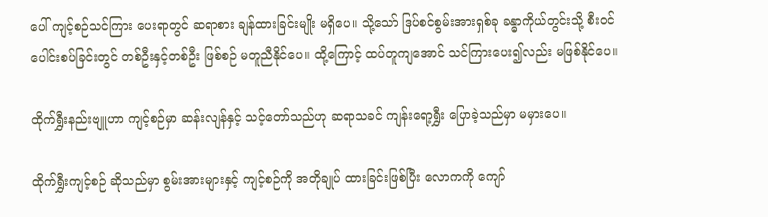ပေါ် ကျင့်စဉ်သင်ကြား ပေးရာတွင် ဆရာစား ချန်ထားခြင်းမျိုး မရှိပေ။ သို့သော် ဒြပ်စင်စွမ်းအားရှစ်ခု ခန္ဓာကိုယ်တွင်းသို့ စီးဝင်ပေါင်းစပ်ခြင်းတွင် တစ်ဦးနှင့်တစ်ဦး ဖြစ်စဉ် မတူညီနိုင်ပေ။ ထို့ကြောင့် ထပ်တူကျအောင် သင်ကြားပေး၍လည်း မဖြစ်နိုင်ပေ။

ထိုက်ရွှီးနည်းဗျူဟာ ကျင့်စဉ်မှာ ဆန်းလျန်နှင့် သင့်တော်သည်ဟု ဆရာသခင် ကျန်းရော့ရွှီး ပြောခဲ့သည်မှာ မမှားပေ။

ထိုက်ရွှီးကျင့်စဉ် ဆိုသည်မှာ စွမ်းအားများနှင့် ကျင့်စဉ်ကို အတိုချုပ် ထားခြင်းဖြစ်ပြီး လောကကို ကျော်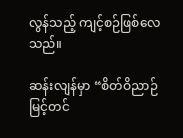လွန်သည့် ကျင့်စဉ်ဖြစ်လေသည်။

ဆန်းလျန်မှာ “စိတ်ဝိညာဉ် မြင့်တင်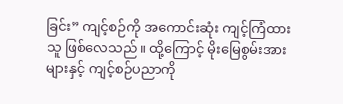ခြင်း” ကျင့်စဉ်ကို အကောင်းဆုံး ကျင့်ကြံထားသူ ဖြစ်လေသည်။ ထို့ကြောင့် မိုးမြေစွမ်းအားများနှင့် ကျင့်စဉ်ပညာကို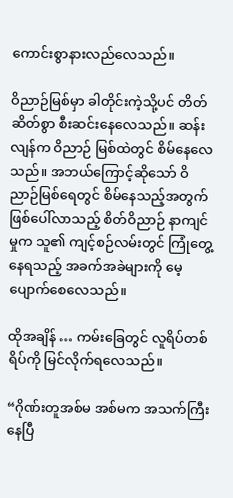ကောင်းစွာနားလည်လေသည်။

ဝိညာဉ်မြစ်မှာ ခါတိုင်းကဲ့သို့ပင် တိတ်ဆိတ်စွာ စီးဆင်းနေလေသည်။ ဆန်းလျန်က ဝိညာဉ် မြစ်ထဲတွင် စိမ်နေလေသည်။ အဘယ်ကြောင့်ဆိုသော် ဝိညာဉ်မြစ်ရေတွင် စိမ်နေသည့်အတွက် ဖြစ်ပေါ်လာသည့် စိတ်ဝိညာဉ် နာကျင်မှုက သူ၏ ကျင့်စဉ်လမ်းတွင် ကြုံတွေ့နေရသည့် အခက်အခဲများကို မေ့ပျောက်စေလေသည်။

ထိုအချိန် … ကမ်းခြေတွင် လူရိပ်တစ်ရိပ်ကို မြင်လိုက်ရလေသည်။

“ဂိုဏ်းတူအစ်မ အစ်မက အသက်ကြီးနေပြီ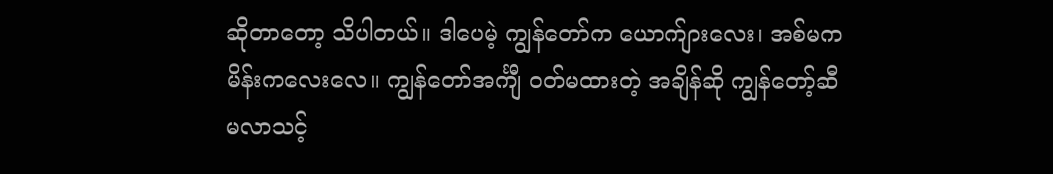ဆိုတာတော့ သိပါတယ်။ ဒါပေမဲ့ ကျွန်တော်က ယောက်ျားလေး၊ အစ်မက မိန်းကလေးလေ။ ကျွန်တော်အင်္ကျီ ဝတ်မထားတဲ့ အချိန်ဆို ကျွန်တော့်ဆီ မလာသင့်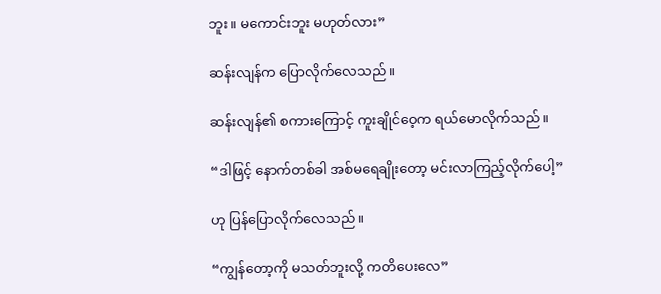ဘူး။ မကောင်းဘူး မဟုတ်လား”

ဆန်းလျန်က ပြောလိုက်လေသည်။

ဆန်းလျန်၏ စကားကြောင့် ကူးချိုင်ဝေ့က ရယ်မောလိုက်သည်။

“ဒါဖြင့် နောက်တစ်ခါ အစ်မရေချိုးတော့ မင်းလာကြည့်လိုက်ပေါ့”

ဟု ပြန်ပြောလိုက်လေသည်။

“ကျွန်တော့ကို မသတ်ဘူးလို့ ကတိပေးလေ”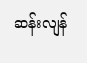ဆန်းလျန်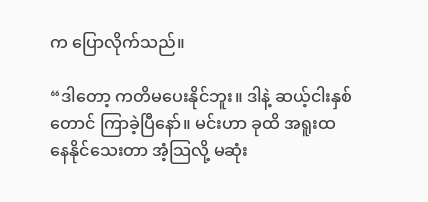က ပြောလိုက်သည်။

“ဒါတော့ ကတိမပေးနိုင်ဘူး။ ဒါနဲ့ ဆယ့်ငါးနှစ်တောင် ကြာခဲ့ပြီနော်။ မင်းဟာ ခုထိ အရူးထ နေနိုင်သေးတာ အံ့သြလို့ မဆုံး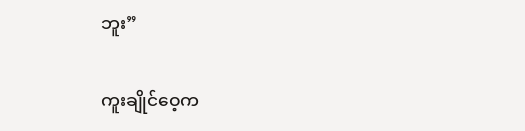ဘူး”

ကူးချိုင်ဝေ့က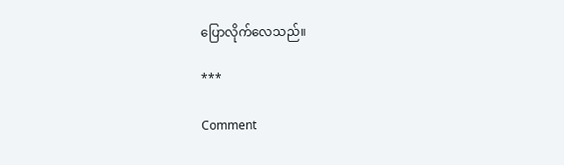ပြောလိုက်လေသည်။

***

Comment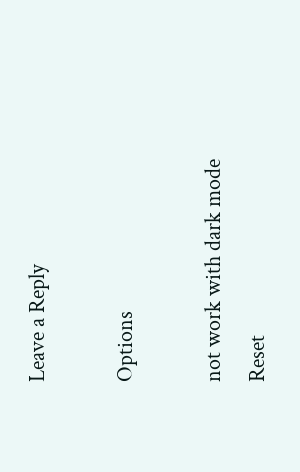Leave a Reply

Options

not work with dark mode
Reset